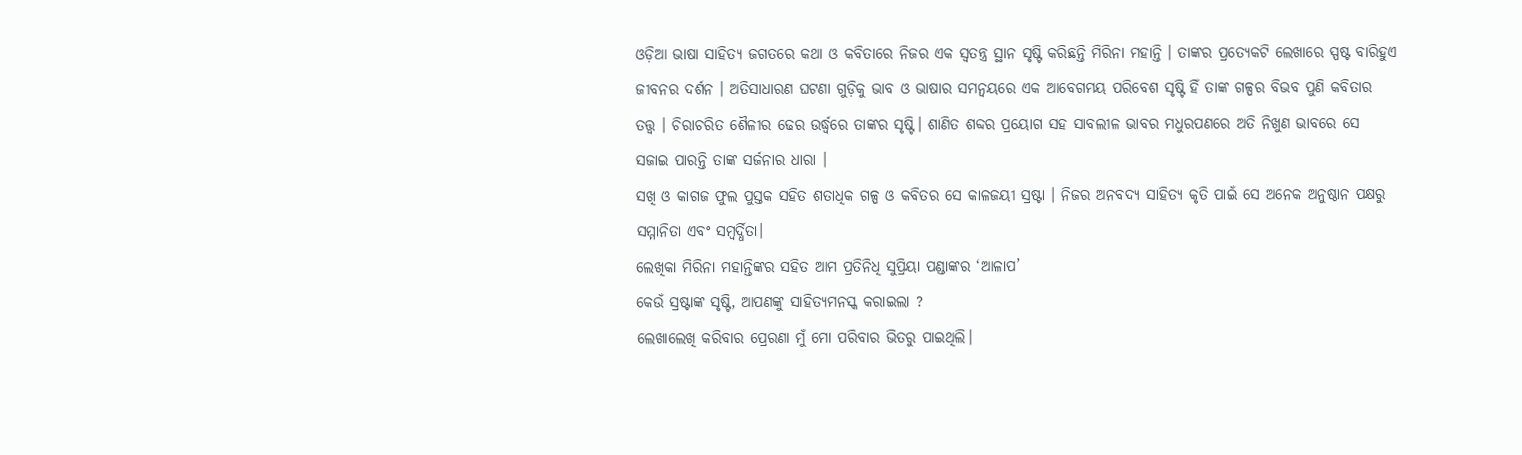ଓଡ଼ିଆ ଭାଷା ସାହିତ୍ୟ ଜଗତରେ କଥା ଓ କବିତାରେ ନିଜର ଏକ ସ୍ୱତନ୍ତ୍ର ସ୍ଥାନ ସୃଷ୍ଟି କରିଛନ୍ତି ମିରିନା ମହାନ୍ତି । ତାଙ୍କର ପ୍ରତ୍ୟେକଟି ଲେଖାରେ ସ୍ପଷ୍ଟ ବାରିହୁଏ ଜୀବନର ଦର୍ଶନ । ଅତିସାଧାରଣ ଘଟଣା ଗୁଡ଼ିକୁ ଭାବ ଓ ଭାଷାର ସମନ୍ୱୟରେ ଏକ ଆବେଗମୟ ପରିବେଶ ସୃଷ୍ଟି ହିଁ ତାଙ୍କ ଗଳ୍ପର ବିଭବ ପୁଣି କବିତାର ତତ୍ତ୍ୱ । ଚିରାଚରିତ ଶୈଳୀର ଢେର ଉର୍ଦ୍ଧ୍ବରେ ତାଙ୍କର ସୃଷ୍ଟି। ଶାଣିତ ଶବ୍ଦର ପ୍ରୟୋଗ ସହ ସାବଲୀଳ ଭାବର ମଧୁରପଣରେ ଅତି ନିଖୁଣ ଭାବରେ ସେ ସଜାଇ ପାରନ୍ତି ତାଙ୍କ ସର୍ଜନାର ଧାରା ।
ସଖି ଓ କାଗଜ ଫୁଲ ପୁସ୍ତକ ସହିତ ଶତାଧିକ ଗଳ୍ପ ଓ କବିତର ସେ କାଳଜୟୀ ସ୍ରଷ୍ଟା । ନିଜର ଅନବଦ୍ୟ ସାହିତ୍ୟ କୃତି ପାଇଁ ସେ ଅନେକ ଅନୁଷ୍ଠାନ ପକ୍ଷରୁ ସମ୍ମାନିତା ଏବଂ ସମ୍ବର୍ଦ୍ଧିତା।
ଲେଖିକା ମିରିନା ମହାନ୍ତିଙ୍କର ସହିତ ଆମ ପ୍ରତିନିଧି ସୁପ୍ରିୟା ପଣ୍ଡାଙ୍କର ‘ଆଳାପ’
କେଉଁ ସ୍ରଷ୍ଟାଙ୍କ ସୃଷ୍ଟି, ଆପଣଙ୍କୁ ସାହିତ୍ୟମନସ୍କ କରାଇଲା ?
ଲେଖାଲେଖି କରିବାର ପ୍ରେରଣା ମୁଁ ମୋ ପରିବାର ଭିତରୁ ପାଇଥିଲି।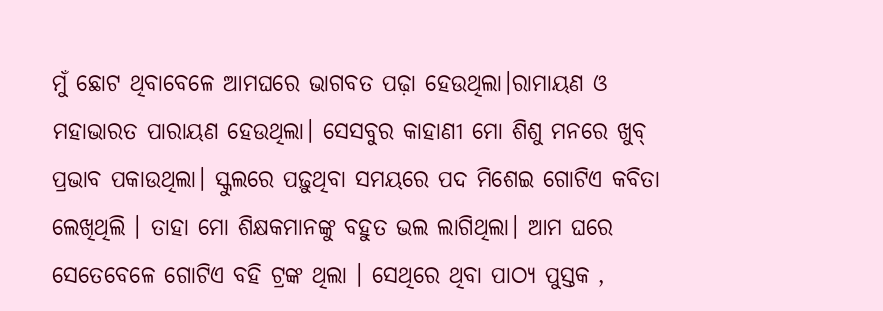ମୁଁ ଛୋଟ ଥିବାବେଳେ ଆମଘରେ ଭାଗବତ ପଢ଼ା ହେଉଥିଲା।ରାମାୟଣ ଓ ମହାଭାରତ ପାରାୟଣ ହେଉଥିଲା। ସେସବୁର କାହାଣୀ ମୋ ଶିଶୁ ମନରେ ଖୁବ୍ ପ୍ରଭାବ ପକାଉଥିଲା। ସ୍କୁଲରେ ପଢ଼ୁଥିବା ସମୟରେ ପଦ ମିଶେଇ ଗୋଟିଏ କବିତା ଲେଖିଥିଲି । ତାହା ମୋ ଶିକ୍ଷକମାନଙ୍କୁ ବହୁତ ଭଲ ଲାଗିଥିଲା। ଆମ ଘରେ ସେତେବେଳେ ଗୋଟିଏ ବହି ଟ୍ରଙ୍କ ଥିଲା । ସେଥିରେ ଥିବା ପାଠ୍ୟ ପୁସ୍ତକ ,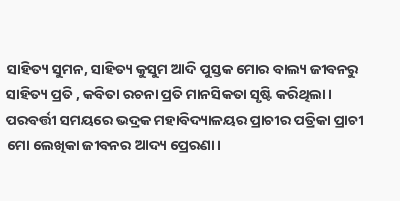ସାହିତ୍ୟ ସୁମନ, ସାହିତ୍ୟ କୁସୁମ ଆଦି ପୁସ୍ତକ ମୋର ବାଲ୍ୟ ଜୀବନରୁ ସାହିତ୍ୟ ପ୍ରତି , କବିତା ରଚନା ପ୍ରତି ମାନସିକତା ସୃଷ୍ଟି କରିଥିଲା।
ପରବର୍ତ୍ତୀ ସମୟରେ ଭଦ୍ରକ ମହାବିଦ୍ୟାଳୟର ପ୍ରାଚୀର ପତ୍ରିକା ପ୍ରାଚୀ ମୋ ଲେଖିକା ଜୀବନର ଆଦ୍ୟ ପ୍ରେରଣା।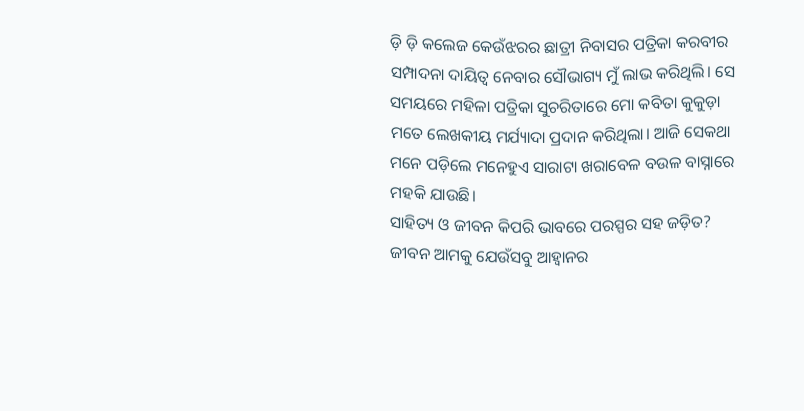ଡ଼ି ଡ଼ି କଲେଜ କେଉଁଝରର ଛାତ୍ରୀ ନିବାସର ପତ୍ରିକା କରବୀର ସମ୍ପାଦନା ଦାୟିତ୍ୱ ନେବାର ସୌଭାଗ୍ୟ ମୁଁ ଲାଭ କରିଥିଲି। ସେ ସମୟରେ ମହିଳା ପତ୍ରିକା ସୁଚରିତାରେ ମୋ କବିତା କୁକୁଡ଼ା ମତେ ଲେଖକୀୟ ମର୍ଯ୍ୟାଦା ପ୍ରଦାନ କରିଥିଲା। ଆଜି ସେକଥା ମନେ ପଡ଼ିଲେ ମନେହୁଏ ସାରାଟା ଖରାବେଳ ବଉଳ ବାସ୍ନାରେ ମହକି ଯାଉଛି।
ସାହିତ୍ୟ ଓ ଜୀବନ କିପରି ଭାବରେ ପରସ୍ପର ସହ ଜଡ଼ିତ?
ଜୀବନ ଆମକୁ ଯେଉଁସବୁ ଆହ୍ୱାନର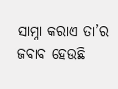ସାମ୍ନା କରାଏ ତା’ର ଜବାବ ହେଉଛି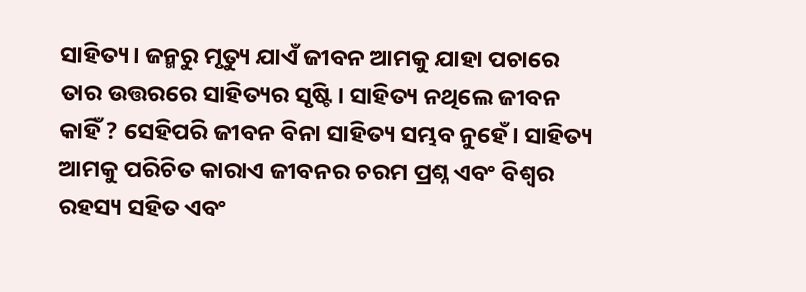ସାହିତ୍ୟ। ଜନ୍ମରୁ ମୃତ୍ୟୁ ଯାଏଁ ଜୀବନ ଆମକୁ ଯାହା ପଚାରେ ତାର ଉତ୍ତରରେ ସାହିତ୍ୟର ସୃଷ୍ଟି। ସାହିତ୍ୟ ନଥିଲେ ଜୀବନ କାହିଁ ? ସେହିପରି ଜୀବନ ବିନା ସାହିତ୍ୟ ସମ୍ଭବ ନୁହେଁ। ସାହିତ୍ୟ ଆମକୁ ପରିଚିତ କାରାଏ ଜୀବନର ଚରମ ପ୍ରଶ୍ନ ଏବଂ ବିଶ୍ୱର ରହସ୍ୟ ସହିତ ଏବଂ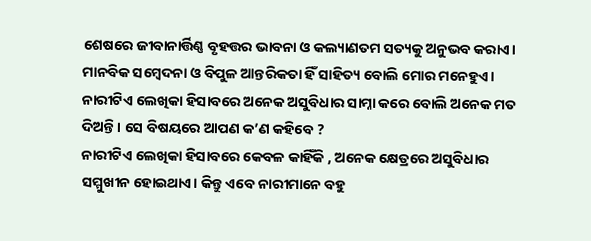ଶେଷରେ ଜୀବାନାର୍ତ୍ତିଣ୍ଣ ବୃହତ୍ତର ଭାବନା ଓ କଲ୍ୟାଣତମ ସତ୍ୟକୁ ଅନୁଭବ କରାଏ। ମାନବିକ ସମ୍ବେଦନା ଓ ବିପୁଳ ଆନ୍ତରିକତା ହିଁ ସାହିତ୍ୟ ବୋଲି ମୋର ମନେହୁଏ।
ନାରୀଟିଏ ଲେଖିକା ହିସାବରେ ଅନେକ ଅସୁବିଧାର ସାମ୍ନା କରେ ବୋଲି ଅନେକ ମତ ଦିଅନ୍ତି। ସେ ବିଷୟରେ ଆପଣ କ’ଣ କହିବେ ?
ନାରୀଟିଏ ଲେଖିକା ହିସାବରେ କେବଳ କାହିଁକି , ଅନେକ କ୍ଷେତ୍ରରେ ଅସୁବିଧାର ସମ୍ମୁଖୀନ ହୋଇଥାଏ। କିନ୍ତୁ ଏବେ ନାରୀମାନେ ବହୁ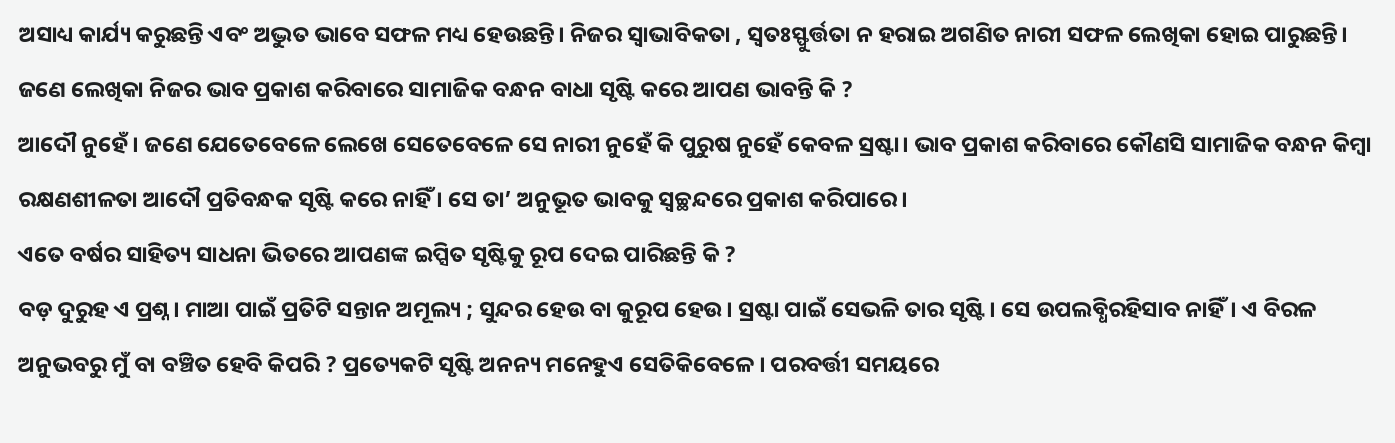ଅସାଧ୍ୟ କାର୍ଯ୍ୟ କରୁଛନ୍ତି ଏବଂ ଅଦ୍ଭୁତ ଭାବେ ସଫଳ ମଧ୍ୟ ହେଉଛନ୍ତି। ନିଜର ସ୍ୱାଭାବିକତା , ସ୍ବତଃସ୍ଫୁର୍ତ୍ତତା ନ ହରାଇ ଅଗଣିତ ନାରୀ ସଫଳ ଲେଖିକା ହୋଇ ପାରୁଛନ୍ତି।
ଜଣେ ଲେଖିକା ନିଜର ଭାବ ପ୍ରକାଶ କରିବାରେ ସାମାଜିକ ବନ୍ଧନ ବାଧା ସୃଷ୍ଟି କରେ ଆପଣ ଭାବନ୍ତି କି ?
ଆଦୌ ନୁହେଁ । ଜଣେ ଯେତେବେଳେ ଲେଖେ ସେତେବେଳେ ସେ ନାରୀ ନୁହେଁ କି ପୁରୁଷ ନୁହେଁ କେବଳ ସ୍ରଷ୍ଟା। ଭାବ ପ୍ରକାଶ କରିବାରେ କୌଣସି ସାମାଜିକ ବନ୍ଧନ କିମ୍ବା ରକ୍ଷଣଶୀଳତା ଆଦୌ ପ୍ରତିବନ୍ଧକ ସୃଷ୍ଟି କରେ ନାହିଁ । ସେ ତା’ ଅନୁଭୂତ ଭାବକୁ ସ୍ୱଚ୍ଛନ୍ଦରେ ପ୍ରକାଶ କରିପାରେ।
ଏତେ ବର୍ଷର ସାହିତ୍ୟ ସାଧନା ଭିତରେ ଆପଣଙ୍କ ଇପ୍ସିତ ସୃଷ୍ଟିକୁ ରୂପ ଦେଇ ପାରିଛନ୍ତି କି ?
ବଡ଼ ଦୁରୁହ ଏ ପ୍ରଶ୍ନ। ମାଆ ପାଇଁ ପ୍ରତିଟି ସନ୍ତାନ ଅମୂଲ୍ୟ ; ସୁନ୍ଦର ହେଉ ବା କୁରୂପ ହେଉ। ସ୍ରଷ୍ଟା ପାଇଁ ସେଭଳି ତାର ସୃଷ୍ଟି। ସେ ଉପଲବ୍ଧିରହିସାବ ନାହିଁ। ଏ ବିରଳ ଅନୁଭବରୁ ମୁଁ ବା ବଞ୍ଚିତ ହେବି କିପରି ? ପ୍ରତ୍ୟେକଟି ସୃଷ୍ଟି ଅନନ୍ୟ ମନେହୁଏ ସେତିକିବେଳେ । ପରବର୍ତ୍ତୀ ସମୟରେ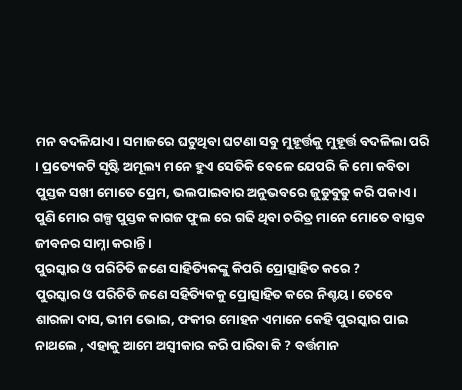ମନ ବଦଳିଯାଏ। ସମାଜରେ ଘଟୁଥିବା ଘଟଣା ସବୁ ମୁହୂର୍ତ୍ତକୁ ମୁହୂର୍ତ୍ତ ବଦଳିଲା ପରି । ପ୍ରତ୍ୟେକଟି ସୃଷ୍ଟି ଅମୂଲ୍ୟ ମନେ ହୁଏ ସେତିକି ବେଳେ ଯେପରି କି ମୋ କବିତା ପୁସ୍ତକ ସଖୀ ମୋତେ ପ୍ରେମ, ଭଲପାଇବାର ଅନୁଭବରେ ଜୁଡୁବୁଡୁ କରି ପକାଏ । ପୁଣି ମୋର ଗଳ୍ପ ପୁସ୍ତକ କାଗଜ ଫୁଲ ରେ ଗଢି ଥିବା ଚରିତ୍ର ମାନେ ମୋତେ ବାସ୍ତବ ଜୀବନର ସାମ୍ନା କରାନ୍ତି ।
ପୁରସ୍କାର ଓ ପରିଚିତି ଜଣେ ସାହିତ୍ୟିକଙ୍କୁ କିପରି ପ୍ରୋତ୍ସାହିତ କରେ ?
ପୁରସ୍କାର ଓ ପରିଚିତି ଜଣେ ସହିତ୍ୟିକକୁ ପ୍ରୋତ୍ସାହିତ କରେ ନିଶ୍ଚୟ। ତେବେ ଶାରଳା ଦାସ, ଭୀମ ଭୋଇ, ଫକୀର ମୋହନ ଏମାନେ କେହି ପୁରସ୍କାର ପାଇ ନାଥଲେ , ଏହାକୁ ଆମେ ଅସ୍ବୀକାର କରି ପାରିବା କି ? ବର୍ତ୍ତମାନ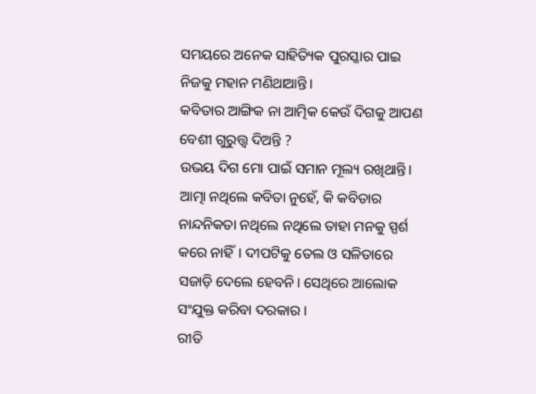ସମୟରେ ଅନେକ ସାହିତ୍ୟିକ ପୁରସ୍କାର ପାଇ ନିଜକୁ ମହାନ ମଣିଥାଆନ୍ତି।
କବିତାର ଆଙ୍ଗିକ ନା ଆତ୍ମିକ କେଉଁ ଦିଗକୁ ଆପଣ ବେଶୀ ଗୁରୁତ୍ତ୍ୱ ଦିଅନ୍ତି ?
ଉଭୟ ଦିଗ ମୋ ପାଇଁ ସମାନ ମୂଲ୍ୟ ରଖିଥାନ୍ତି। ଆତ୍ମା ନଥିଲେ କବିତା ନୁହେଁ, କି କବିତାର ନାନ୍ଦନିକତା ନଥିଲେ ନଥିଲେ ତାହା ମନକୁ ସ୍ପର୍ଶ କରେ ନାହିଁ। ଦୀପଟିକୁ ତେଲ ଓ ସଳିତାରେ ସଜାଡ଼ି ଦେଲେ ହେବନି। ସେଥିରେ ଆଲୋକ ସଂଯୁକ୍ତ କରିବା ଦରକାର।
ରୀତି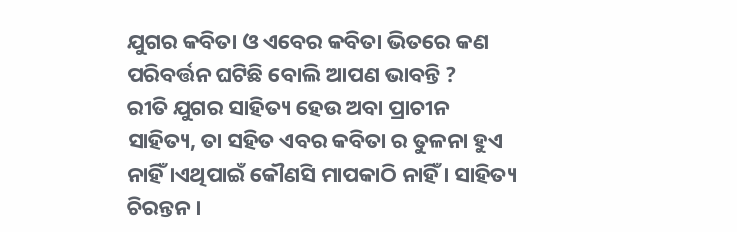ଯୁଗର କବିତା ଓ ଏବେର କବିତା ଭିତରେ କଣ ପରିବର୍ତ୍ତନ ଘଟିଛି ବୋଲି ଆପଣ ଭାବନ୍ତି ?
ରୀତି ଯୁଗର ସାହିତ୍ୟ ହେଉ ଅବା ପ୍ରାଚୀନ ସାହିତ୍ୟ, ତା ସହିତ ଏବର କବିତା ର ତୁଳନା ହୁଏ ନାହିଁ ।ଏଥିପାଇଁ କୌଣସି ମାପକାଠି ନାହିଁ । ସାହିତ୍ୟ ଚିରନ୍ତନ ।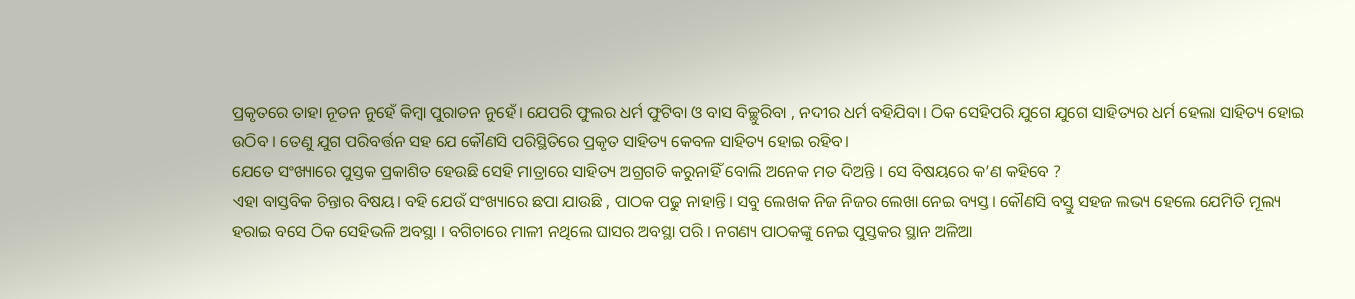ପ୍ରକୃତରେ ତାହା ନୂତନ ନୁହେଁ କିମ୍ବା ପୁରାତନ ନୁହେଁ। ଯେପରି ଫୁଲର ଧର୍ମ ଫୁଟିବା ଓ ବାସ ବିଚ୍ଛୁରିବା , ନଦୀର ଧର୍ମ ବହିଯିବା। ଠିକ ସେହିପରି ଯୁଗେ ଯୁଗେ ସାହିତ୍ୟର ଧର୍ମ ହେଲା ସାହିତ୍ୟ ହୋଇ ଉଠିବ । ତେଣୁ ଯୁଗ ପରିବର୍ତ୍ତନ ସହ ଯେ କୌଣସି ପରିସ୍ଥିତିରେ ପ୍ରକୃତ ସାହିତ୍ୟ କେବଳ ସାହିତ୍ୟ ହୋଇ ରହିବ।
ଯେତେ ସଂଖ୍ୟାରେ ପୁସ୍ତକ ପ୍ରକାଶିତ ହେଉଛି ସେହି ମାତ୍ରାରେ ସାହିତ୍ୟ ଅଗ୍ରଗତି କରୁନାହିଁ ବୋଲି ଅନେକ ମତ ଦିଅନ୍ତି । ସେ ବିଷୟରେ କ’ଣ କହିବେ ?
ଏହା ବାସ୍ତବିକ ଚିନ୍ତାର ବିଷୟ। ବହି ଯେଉଁ ସଂଖ୍ୟାରେ ଛପା ଯାଉଛି , ପାଠକ ପଢୁ ନାହାନ୍ତି। ସବୁ ଲେଖକ ନିଜ ନିଜର ଲେଖା ନେଇ ବ୍ୟସ୍ତ। କୌଣସି ବସ୍ତୁ ସହଜ ଲଭ୍ୟ ହେଲେ ଯେମିତି ମୂଲ୍ୟ ହରାଇ ବସେ ଠିକ ସେହିଭଳି ଅବସ୍ଥା । ବଗିଚାରେ ମାଳୀ ନଥିଲେ ଘାସର ଅବସ୍ଥା ପରି । ନଗଣ୍ୟ ପାଠକଙ୍କୁ ନେଇ ପୁସ୍ତକର ସ୍ଥାନ ଅଳିଆ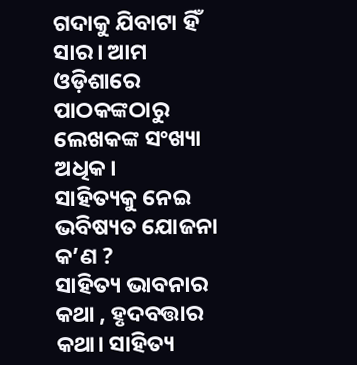ଗଦାକୁ ଯିବାଟା ହିଁ ସାର। ଆମ ଓଡ଼ିଶାରେ ପାଠକଙ୍କଠାରୁ ଲେଖକଙ୍କ ସଂଖ୍ୟା ଅଧିକ।
ସାହିତ୍ୟକୁ ନେଇ ଭବିଷ୍ୟତ ଯୋଜନା କ’ଣ ?
ସାହିତ୍ୟ ଭାବନାର କଥା , ହୃଦବତ୍ତାର କଥା। ସାହିତ୍ୟ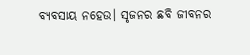ବ୍ୟବସାୟ ନହେଉ। ସୃଜନର ଛବି ଜୀବନର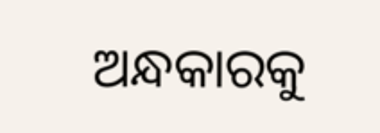ଅନ୍ଧକାରକୁ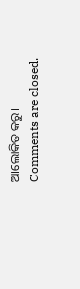ଆଲୋକିତ କରୁ।
Comments are closed.